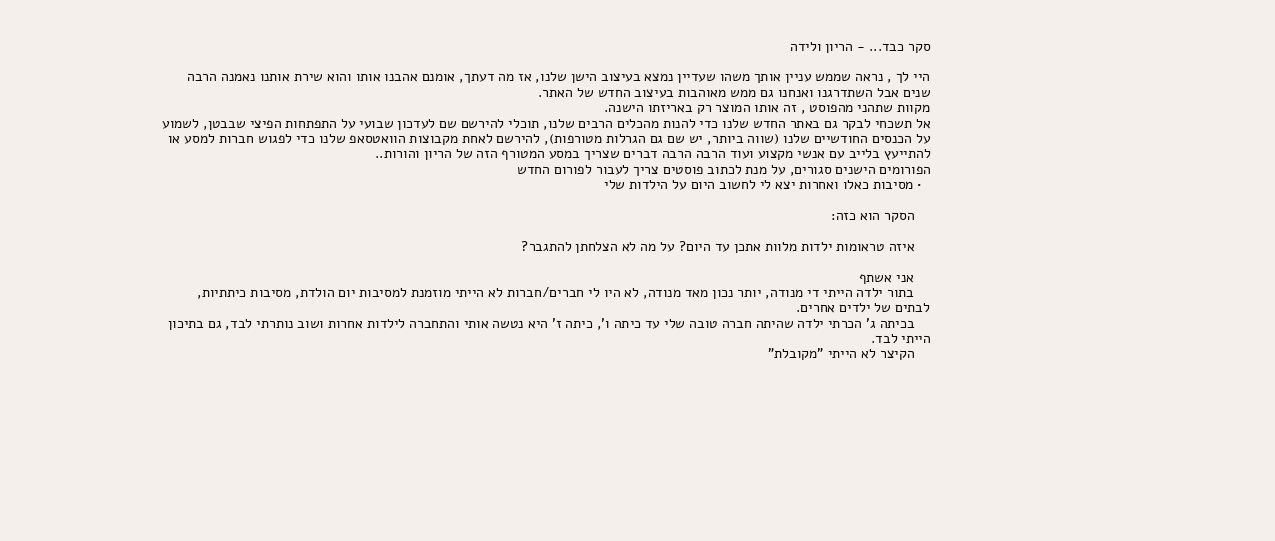סקר כבד... - הריון ולידה

היי לך , נראה שממש עניין אותך משהו שעדיין נמצא בעיצוב הישן שלנו, אז מה דעתך, אומנם אהבנו אותו והוא שירת אותנו נאמנה הרבה שנים אבל השתדרגנו ואנחנו גם ממש מאוהבות בעיצוב החדש של האתר.
מקוות שתהני מהפוסט , זה אותו המוצר רק באריזתו הישנה.
אל תשכחי לבקר גם באתר החדש שלנו כדי להנות מהכלים הרבים שלנו, תוכלי להירשם שם לעדכון שבועי על התפתחות הפיצי שבבטן, לשמוע על הכנסים החודשיים שלנו (שווה ביותר, יש שם גם הגרלות מטורפות), להירשם לאחת מקבוצות הוואטסאפ שלנו כדי לפגוש חברות למסע או להתייעץ בלייב עם אנשי מקצוע ועוד הרבה הרבה דברים שצריך במסע המטורף הזה של הריון והורות..
הפורומים הישנים סגורים, על מנת לכתוב פוסטים צריך לעבור לפורום החדש
  • מסיבות כאלו ואחרות יצא לי לחשוב היום על הילדות שלי

    הסקר הוא כזה:

    איזה טראומות ילדות מלוות אתכן עד היום? על מה לא הצלחתן להתגבר?

    אני אשתף
    בתור ילדה הייתי די מנודה, יותר נכון מאד מנודה, לא היו לי חברים/חברות לא הייתי מוזמנת למסיבות יום הולדת, מסיבות כיתתיות, לבתים של ילדים אחרים.
    בכיתה ג' הכרתי ילדה שהיתה חברה טובה שלי עד כיתה ו', כיתה ז' היא נטשה אותי והתחברה לילדות אחרות ושוב נותרתי לבד, גם בתיכון הייתי לבד.
    הקיצר לא הייתי "מקובלת"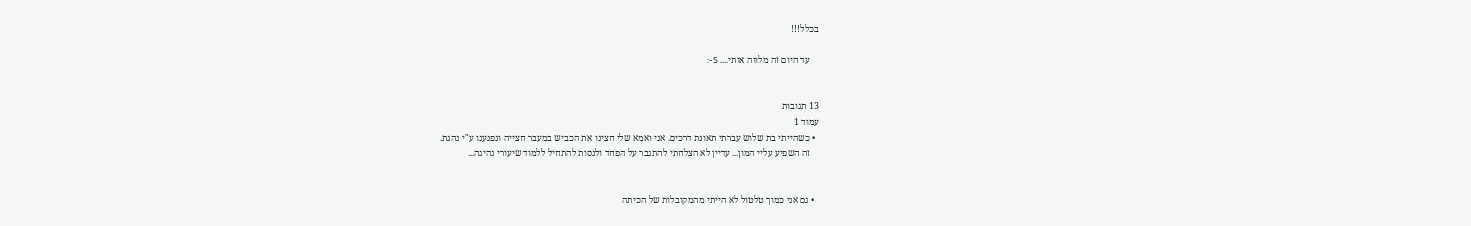בכלל!!!

    עד היום זה מלווה אותי.... S-:


13 תגובות
עמוד 1
  • כשהייתי בת שלוש עברתי תאונת דרכים. אני ואמא שלי חצינו את הכביש במעבר חצייה ונפגענו ע"י נהגת.
    זה השפיע עליי המון... עדיין לא הצלחתי להתגבר על הפחד ולנסות להתחיל ללמוד שיעורי נהיגה...


  • גם אני כמוך טלטול לא הייתי מהמקובלות של הכיתה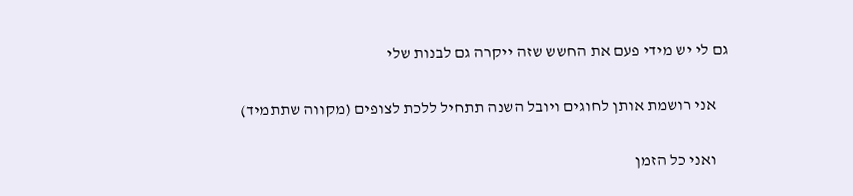גם לי יש מידי פעם את החשש שזה ייקרה גם לבנות שלי

    אני רושמת אותן לחוגים ויובל השנה תתחיל ללכת לצופים (מקווה שתתמיד)

    ואני כל הזמן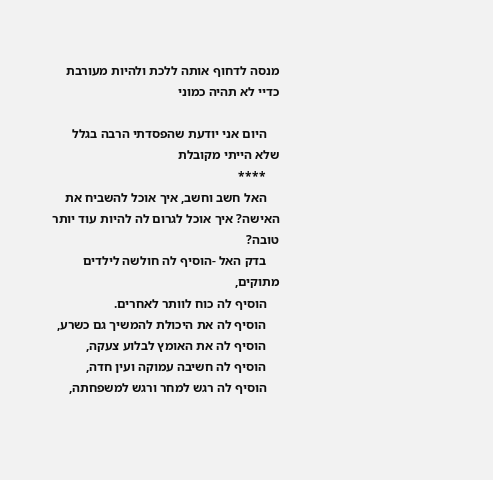מנסה לדחוף אותה ללכת ולהיות מעורבת כדיי לא תהיה כמוני

    היום אני יודעת שהפסדתי הרבה בגלל שלא הייתי מקובלת
    ****
    האל חשב וחשב, איך אוכל להשביח את האישה? איך אוכל לגרום לה להיות עוד יותר טובה?
    בדק האל -הוסיף לה חולשה לילדים מתוקים,
    הוסיף לה כוח לוותר לאחרים.
    הוסיף לה את היכולת להמשיך גם כשרע,
    הוסיף לה את האומץ לבלוע צעקה,
    הוסיף לה חשיבה עמוקה ועין חדה,
    הוסיף לה רגש למחר ורגש למשפחתה,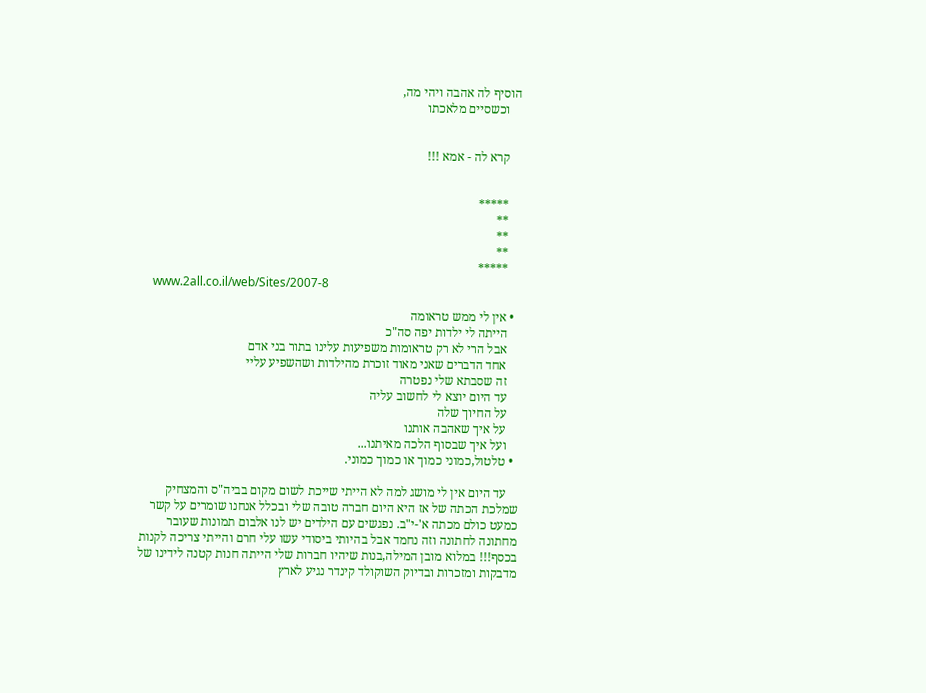הוסיף לה אהבה ויהי מה,
    וכשסיים מלאכתו


    קרא לה - אמא !!!


    *****
    **
    **
    **
    *****
    www.2all.co.il/web/Sites/2007-8

  • אין לי ממש טראומה
    הייתה לי ילדות יפה סה"כ
    אבל הרי לא רק טראומות משפיעות עלינו בתור בני אדם
    אחד הדברים שאני מאוד זוכרת מהילדות ושהשפיע עליי
    זה שסבתא שלי נפטרה
    עד היום יוצא לי לחשוב עליה
    על החיוך שלה
    על איך שאהבה אותנו
    ועל איך שבסוף הלכה מאיתנו...
  • טלטול,כמוני כמוך או כמוך כמוני.

    עד היום אין לי מושג למה לא הייתי שייכת לשום מקום בביה"ס והמצחיק שמלכת הכתה של אז היא היום חברה טובה שלי ובכלל אנחנו שומרים על קשר כמעט כולם מכתה א'-י"ב. נפגשים עם הילדים יש לנו אלבום תמונות שעובר מחתונה לחתונה וזה נחמד אבל בהיותי ביסודי עשו עלי חרם והייתי צריכה לקנות בכסף!!! במלוא מובן המילה,בנות שיהיו חברות שלי הייתה חנות קטנה לידינו של מדבקות ומזכרות ובדיוק השוקולד קינדר נגיע לארץ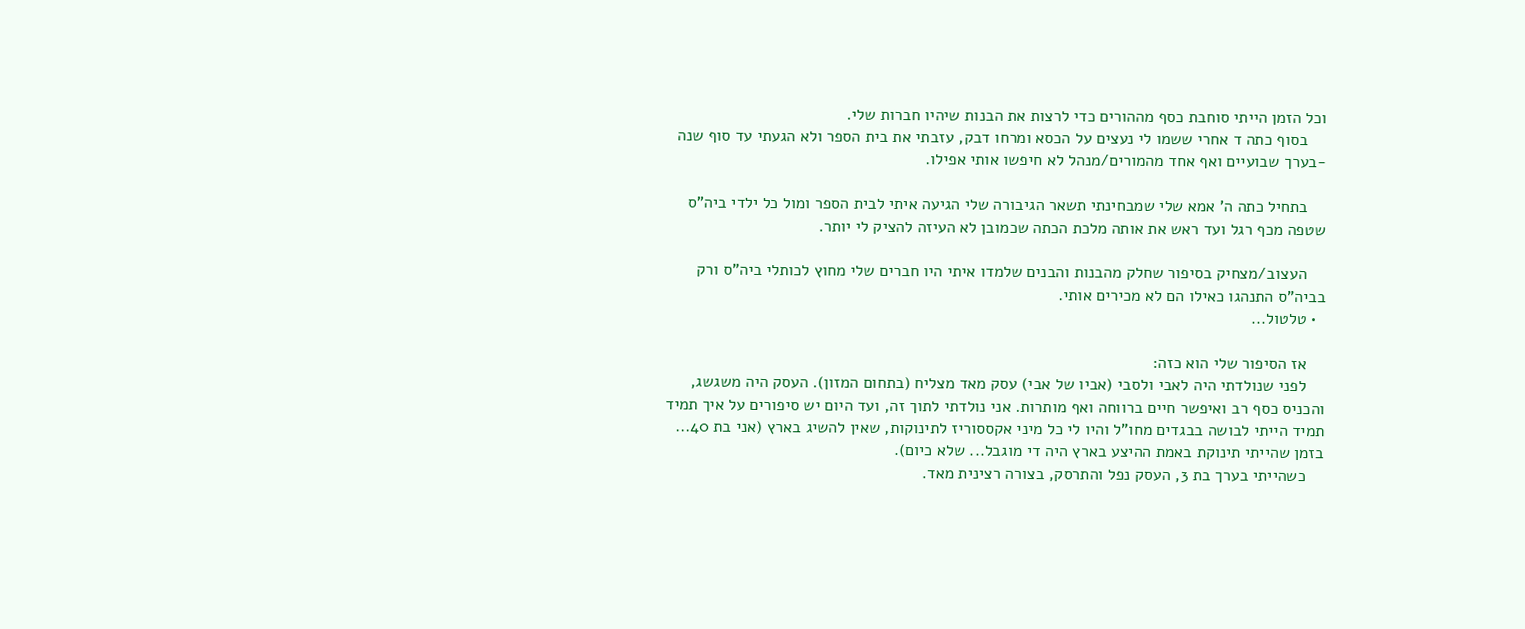וכל הזמן הייתי סוחבת כסף מההורים כדי לרצות את הבנות שיהיו חברות שלי.
    בסוף כתה ד אחרי ששמו לי נעצים על הכסא ומרחו דבק, עזבתי את בית הספר ולא הגעתי עד סוף שנה -בערך שבועיים ואף אחד מהמורים/מנהל לא חיפשו אותי אפילו.

    בתחיל כתה ה' אמא שלי שמבחינתי תשאר הגיבורה שלי הגיעה איתי לבית הספר ומול כל ילדי ביה"ס שטפה מכף רגל ועד ראש את אותה מלכת הכתה שכמובן לא העיזה להציק לי יותר.

    העצוב/מצחיק בסיפור שחלק מהבנות והבנים שלמדו איתי היו חברים שלי מחוץ לכותלי ביה"ס ורק בביה"ס התנהגו כאילו הם לא מכירים אותי.
  • טלטול...

    אז הסיפור שלי הוא כזה:
    לפני שנולדתי היה לאבי ולסבי (אביו של אבי) עסק מאד מצליח (בתחום המזון). העסק היה משגשג, והכניס כסף רב ואיפשר חיים ברווחה ואף מותרות. אני נולדתי לתוך זה, ועד היום יש סיפורים על איך תמיד תמיד הייתי לבושה בבגדים מחו"ל והיו לי כל מיני אקססוריז לתינוקות, שאין להשיג בארץ (אני בת 40... בזמן שהייתי תינוקת באמת ההיצע בארץ היה די מוגבל... שלא כיום).
    כשהייתי בערך בת 3, העסק נפל והתרסק, בצורה רצינית מאד.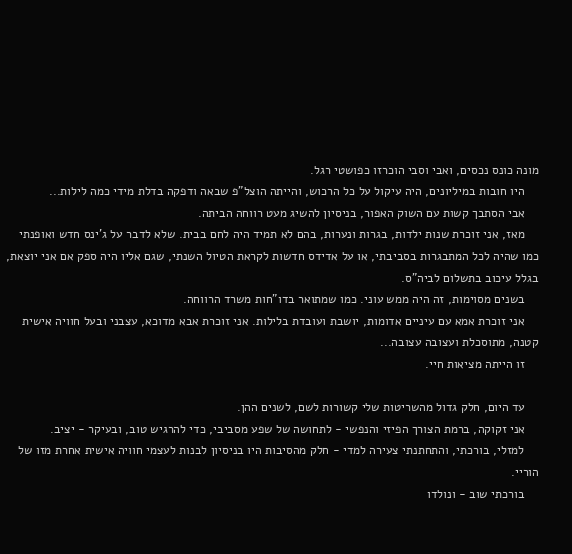מונה כונס נכסים, ואבי וסבי הוכרזו כפושטי רגל.
    היו חובות במיליונים, היה עיקול על כל הרכוש, והייתה הוצל"פ שבאה ודפקה בדלת מידי כמה לילות...
    אבי הסתבך קשות עם השוק האפור, בניסיון להשיג מעט רווחה הביתה.
    מאז, אני זוכרת שנות ילדות, בגרות ונערות, בהם לא תמיד היה לחם בבית. שלא לדבר על ג'ינס חדש ואופנתי כמו שהיה לכל המתבגרות בסביבתי, או על אדידס חדשות לקראת הטיול השנתי, שגם אליו היה ספק אם אני יוצאת, בגלל עיכוב בתשלום לביה"ס.
    בשנים מסוימות, זה היה ממש עוני. כמו שמתואר בדו"חות משרד הרווחה.
    אני זוכרת אמא עם עיניים אדומות, יושבת ועובדת בלילות. אני זוכרת אבא מדוכא, עצבני ובעל חוויה אישית קטנה, מתוסכלת ועצובה עצובה...
    זו הייתה מציאות חיי.

    עד היום, חלק גדול מהשריטות שלי קשורות לשם, לשנים ההן.
    אני זקוקה, ברמת הצורך הפיזי והנפשי - לתחושה של שפע מסביבי, כדי להרגיש טוב, ובעיקר - יציב.
    למזלי, בורכתי, והתחתנתי צעירה למדי - חלק מהסיבות היו בניסיון לבנות לעצמי חוויה אישית אחרת מזו של הוריי.
    בורכתי שוב - ונולדו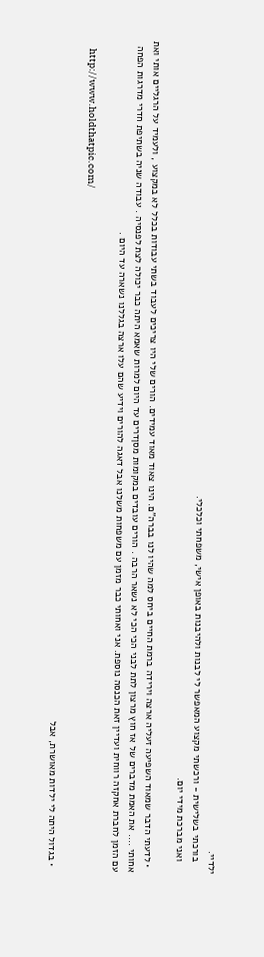ילדיי.
    בורכתי בשלישית - ורכשתי מקצוע המאפשר לי לבנות ולהיבנות באופן אישי, משפחתי וכלכלי.
    ואני מברכת מידי יום.

  • לדעתי הדבר שמאוד השפיעה זעליה ארצה וירידה ברמת החיים ביחס למה שהיו לנו בברה"ם. הינו צאוד מאוד עמידים. הורים שלי היו צריכים לעבוד בשתי עבודות בכלל לא במקצוע , ולעמיד על הרגליים אותי ואת אחותי .... את האמת מדברים של אז חוץ מרצון לתת לבני הכי הכי לא נשאר הרבה . הורים עובדים במקומות מסןדרים עד היום למרות שאמא היתה כבר יכולה לצת לפנסיה . עבודה שניה בשתיפת חדרי מדרגות הפחה עם הזמן לחברת אחקזה רווחית ועדיין זאת הכנסה נוספת. אני ואחותי כבר מזמן עם משפחות משלנו אבל דאגה להורים וידיע שהם עלו ארצה בגללנו נשארה עד היום .

    http://www.holdthatpic.com/

  • בגדול היתה לי ילדות מאושרת, אבל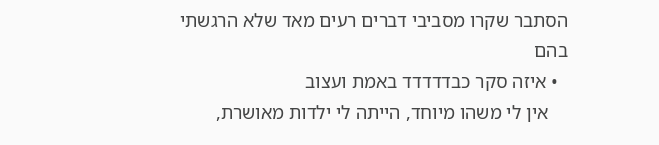הסתבר שקרו מסביבי דברים רעים מאד שלא הרגשתי בהם
  • איזה סקר כבדדדדד באמת ועצוב
    אין לי משהו מיוחד, הייתה לי ילדות מאושרת,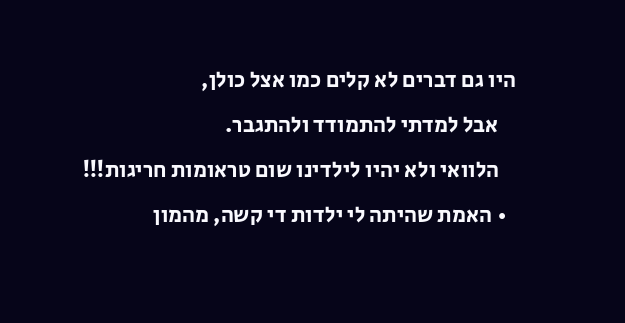היו גם דברים לא קלים כמו אצל כולן,
    אבל למדתי להתמודד ולהתגבר.
    הלוואי ולא יהיו לילדינו שום טראומות חריגות!!!
  • האמת שהיתה לי ילדות די קשה, מהמון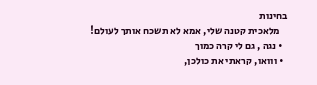בחינות
    מלאכית קטנה שלי, אמא לא תשכח אותך לעולם!
  • נגה , גם לי קרה כמוך
  • ווואו, קראתי את כולכן,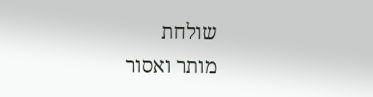שולחת
מותר ואסור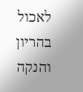לאכול בהריון והנקה